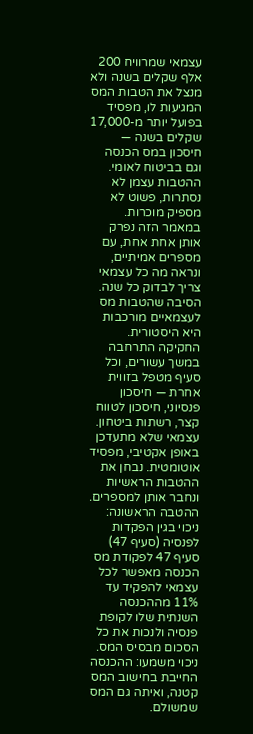עצמאי שמרוויח 200 אלף שקלים בשנה ולא מנצל את הטבות המס המגיעות לו, מפסיד בפועל יותר מ-17,000 שקלים בשנה — חיסכון במס הכנסה וגם בביטוח לאומי. ההטבות עצמן לא נסתרות, פשוט לא מספיק מוכרות. במאמר הזה נפרק אותן אחת אחת, עם מספרים אמיתיים, ונראה מה כל עצמאי צריך לבדוק כל שנה.
הסיבה שהטבות מס לעצמאיים מורכבות היא היסטורית. החקיקה התרחבה במשך עשורים, וכל סעיף מטפל בזווית אחרת — חיסכון פנסיוני, חיסכון לטווח קצר, רשתות ביטחון. עצמאי שלא מתעדכן באופן אקטיבי, מפסיד אוטומטית. נבחן את ההטבות הראשיות ונחבר אותן למספרים.
ההטבה הראשונה: ניכוי בגין הפקדות לפנסיה (סעיף 47)
סעיף 47 לפקודת מס הכנסה מאפשר לכל עצמאי להפקיד עד 11% מההכנסה השנתית שלו לקופת פנסיה ולנכות את כל הסכום מבסיס המס. ניכוי משמעו: ההכנסה החייבת בחישוב המס קטנה, ואיתה גם המס שמשולם.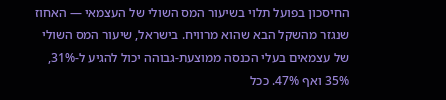החיסכון בפועל תלוי בשיעור המס השולי של העצמאי — האחוז שנגזר מהשקל הבא שהוא מרוויח. בישראל, שיעור המס השולי של עצמאים בעלי הכנסה ממוצעת-גבוהה יכול להגיע ל-31%, 35% ואף 47%. ככל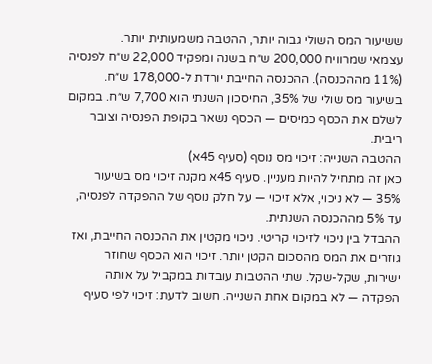ששיעור המס השולי גבוה יותר, ההטבה משמעותית יותר.
עצמאי שמרוויח 200,000 ש״ח בשנה ומפקיד 22,000 ש״ח לפנסיה (11% מההכנסה). ההכנסה החייבת יורדת ל-178,000 ש״ח. בשיעור מס שולי של 35%, החיסכון השנתי הוא 7,700 ש״ח. במקום לשלם את הכסף כמיסים — הכסף נשאר בקופת הפנסיה וצובר ריבית.
ההטבה השנייה: זיכוי מס נוסף (סעיף 45א)
כאן זה מתחיל להיות מעניין. סעיף 45א מקנה זיכוי מס בשיעור 35% — לא ניכוי, אלא זיכוי — על חלק נוסף של ההפקדה לפנסיה, עד 5% מההכנסה השנתית.
ההבדל בין ניכוי לזיכוי קריטי. ניכוי מקטין את ההכנסה החייבת, ואז גוזרים את המס מהסכום הקטן יותר. זיכוי הוא הכסף שחוזר ישירות, שקל-שקל. שתי ההטבות עובדות במקביל על אותה הפקדה — לא במקום אחת השנייה. חשוב לדעת: זיכוי לפי סעיף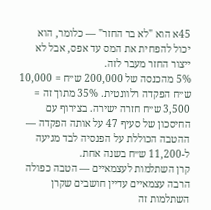45א הוא "לא בר החזר" — כלומר, הוא יכול להפחית את המס עד אפס, אבל לא ייצור החזר מעבר לזה.
5% מהכנסה של 200,000 ש״ח = 10,000 ש״ח הפקדה רלוונטית. 35% מתוך זה = 3,500 ש״ח חזרה ישירה. בצירוף עם החיסכון של סעיף 47 על אותה הפקדה — ההטבה הכוללת על הפנסיה לבד מגיעה ל-11,200 ש״ח בשנה אחת.
קרן השתלמות לעצמאיים — הטבה כפולה
הרבה עצמאיים עדיין חושבים שקרן השתלמות זה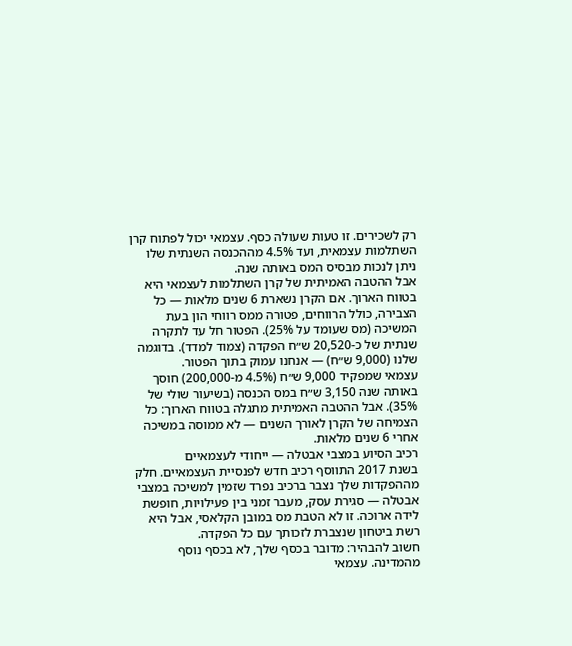רק לשכירים. זו טעות שעולה כסף. עצמאי יכול לפתוח קרן השתלמות עצמאית, ועד 4.5% מההכנסה השנתית שלו ניתן לנכות מבסיס המס באותה שנה.
אבל ההטבה האמיתית של קרן השתלמות לעצמאי היא בטווח הארוך. אם הקרן נשארת 6 שנים מלאות — כל הצבירה, כולל הרווחים, פטורה ממס רווחי הון בעת המשיכה (מס שעומד על 25%). הפטור חל עד לתקרה שנתית של כ-20,520 ש״ח הפקדה (צמוד למדד). בדוגמה שלנו (9,000 ש״ח) — אנחנו עמוק בתוך הפטור.
עצמאי שמפקיד 9,000 ש״ח (4.5% מ-200,000) חוסך באותה שנה 3,150 ש״ח במס הכנסה (בשיעור שולי של 35%). אבל ההטבה האמיתית מתגלה בטווח הארוך: כל הצמיחה של הקרן לאורך השנים — לא ממוסה במשיכה אחרי 6 שנים מלאות.
רכיב הסיוע במצבי אבטלה — ייחודי לעצמאיים
בשנת 2017 התווסף רכיב חדש לפנסיית העצמאיים. חלק מההפקדות שלך נצבר ברכיב נפרד שזמין למשיכה במצבי אבטלה — סגירת עסק, מעבר זמני בין פעילויות, חופשת לידה ארוכה. זו לא הטבת מס במובן הקלאסי, אבל היא רשת ביטחון שנצברת לזכותך עם כל הפקדה.
חשוב להבהיר: מדובר בכסף שלך, לא בכסף נוסף מהמדינה. עצמאי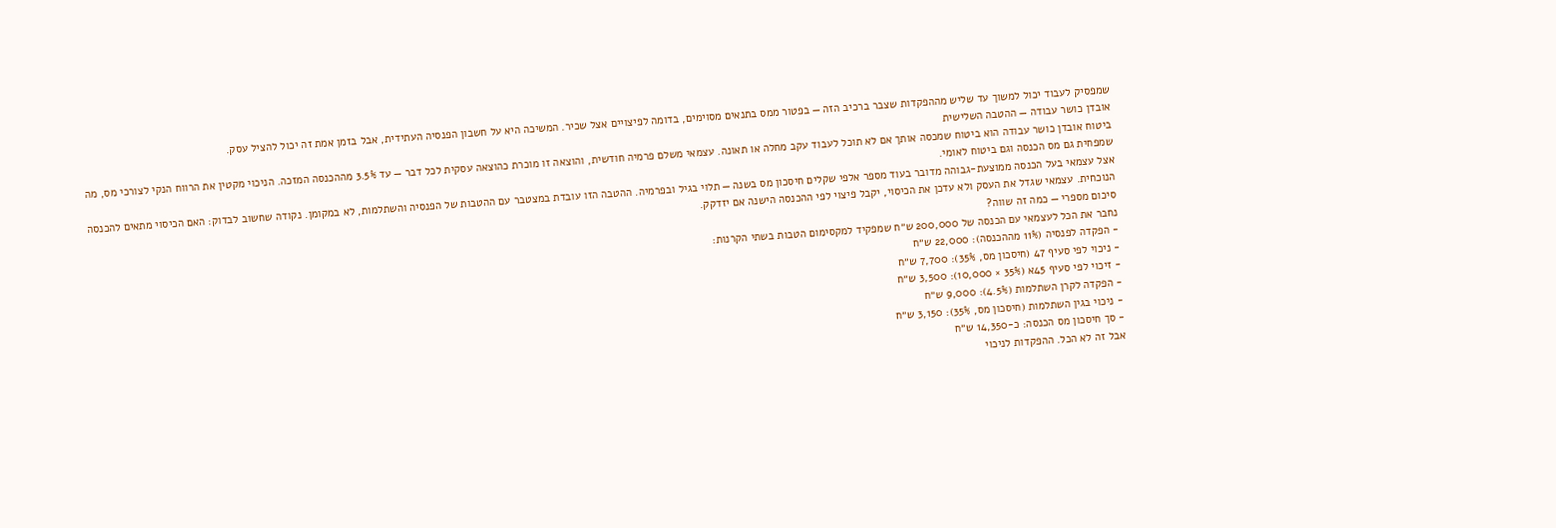שמפסיק לעבוד יכול למשוך עד שליש מההפקדות שצבר ברכיב הזה — בפטור ממס בתנאים מסוימים, בדומה לפיצויים אצל שכיר. המשיכה היא על חשבון הפנסיה העתידית, אבל בזמן אמת זה יכול להציל עסק.
אובדן כושר עבודה — ההטבה השלישית
ביטוח אובדן כושר עבודה הוא ביטוח שמכסה אותך אם לא תוכל לעבוד עקב מחלה או תאונה. עצמאי משלם פרמיה חודשית, והוצאה זו מוכרת כהוצאה עסקית לכל דבר — עד 3.5% מההכנסה המזכה. הניכוי מקטין את הרווח הנקי לצורכי מס, מה שמפחית גם מס הכנסה וגם ביטוח לאומי.
אצל עצמאי בעל הכנסה ממוצעת-גבוהה מדובר בעוד מספר אלפי שקלים חיסכון מס בשנה — תלוי בגיל ובפרמיה. ההטבה הזו עובדת במצטבר עם ההטבות של הפנסיה והשתלמות, לא במקומן. נקודה שחשוב לבדוק: האם הכיסוי מתאים להכנסה הנוכחית. עצמאי שגדל את העסק ולא עדכן את הכיסוי, יקבל פיצוי לפי ההכנסה הישנה אם יזדקק.
סיכום מספרי — כמה זה שווה?
נחבר את הכל לעצמאי עם הכנסה של 200,000 ש״ח שמפקיד למקסימום הטבות בשתי הקרנות:
- הפקדה לפנסיה (11% מההכנסה): 22,000 ש״ח
- ניכוי לפי סעיף 47 (חיסכון מס, 35%): 7,700 ש״ח
- זיכוי לפי סעיף 45א (35% × 10,000): 3,500 ש״ח
- הפקדה לקרן השתלמות (4.5%): 9,000 ש״ח
- ניכוי בגין השתלמות (חיסכון מס, 35%): 3,150 ש״ח
- סך חיסכון מס הכנסה: כ-14,350 ש״ח
אבל זה לא הכל. ההפקדות לניכוי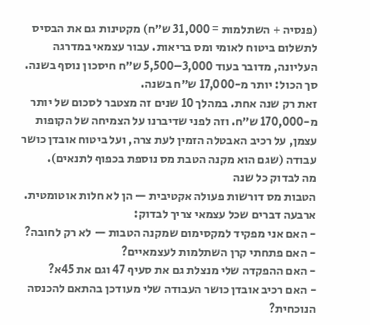(פנסיה + השתלמות = 31,000 ש״ח) מקטינות גם את הבסיס לתשלום ביטוח לאומי ומס בריאות. עבור עצמאי במדרגה העליונה, מדובר בעוד 3,000–5,500 ש״ח חיסכון נוסף בשנה. סך הכול: יותר מ-17,000 ש״ח בשנה.
זאת רק שנה אחת. במהלך 10 שנים זה מצטבר לסכום של יותר מ-170,000 ש״ח. וזה לפני שדיברנו על הצמיחה של הקופות עצמן, על רכיב האבטלה הזמין לעת צרה, ועל ביטוח אובדן כושר עבודה (שגם הוא מקנה הטבת מס נוספת בכפוף לתנאים).
מה לבדוק כל שנה
הטבות מס דורשות פעולה אקטיבית — הן לא חלות אוטומטית. ארבעה דברים שכל עצמאי צריך לבדוק:
- האם אני מפקיד למקסימום שמקנה הטבות — לא רק לחובה?
- האם פתחתי קרן השתלמות לעצמאיים?
- האם ההפקדה שלי מנצלת גם את סעיף 47 וגם את 45א?
- האם רכיב אובדן כושר העבודה שלי מעודכן בהתאם להכנסה הנוכחית?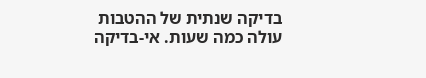בדיקה שנתית של ההטבות עולה כמה שעות. אי-בדיקה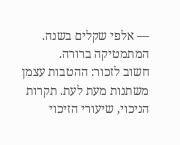— אלפי שקלים בשנה. המתמטיקה ברורה.
חשוב לזכור: ההטבות עצמן משתנות מעת לעת. תקרות הניכוי, שיעורי הזיכוי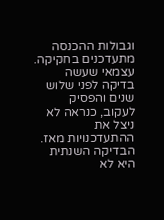וגבולות ההכנסה מתעדכנים בחקיקה. עצמאי שעשה בדיקה לפני שלוש שנים והפסיק לעקוב, כנראה לא ניצל את ההתעדכנויות מאז. הבדיקה השנתית היא לא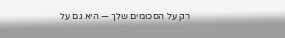רק על הסכומים שלך — היא גם על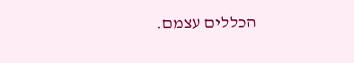הכללים עצמם.